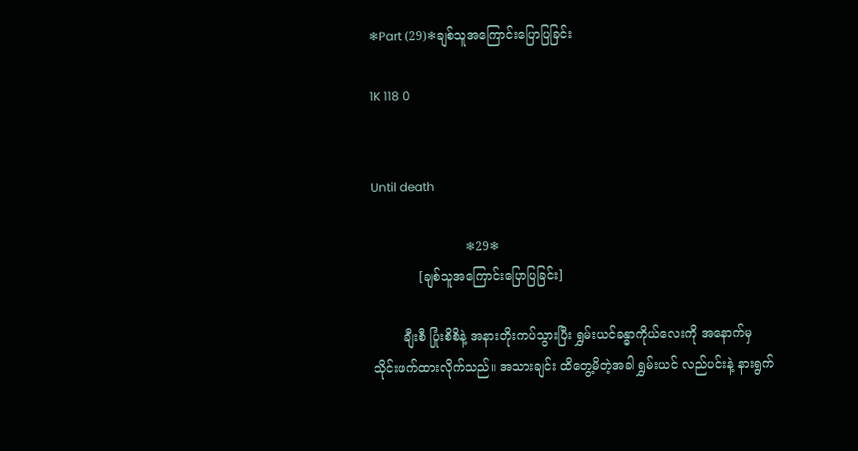❄Part (29)❄ချစ်သူအကြောင်းပြောပြခြင်း

1K 118 0


Until death

                        ❄29❄
            [ချစ်သူအကြောင်းပြောပြခြင်း]

        ချီးစီ ပြုံးစိစိနဲ့ အနားတိုးကပ်သွားပြီး ရွှမ်းယင်ခန္ဓာကိုယ်လေးကို အနောက်မှ သိုင်းဖက်ထားလိုက်သည်။ အသားချင်း ထိတွေ့မိတဲ့အခါ ရွှမ်းယင် လည်ပင်းနဲ့ နားရွက်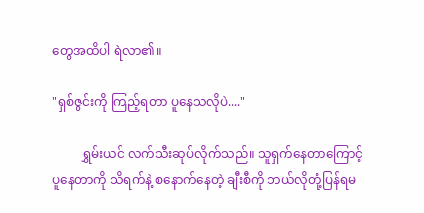တွေအထိပါ ရဲလာ၏။

"ရှစ်ဇွင်းကို ကြည့်ရတာ ပူနေသလိုပဲ...."

         ရွှမ်းယင် လက်သီးဆုပ်လိုက်သည်။ သူရှက်နေတာကြောင့် ပူနေတာကို သိရက်နဲ့ စနောက်နေတဲ့ ချီးစီကို ဘယ်လိုတုံ့ပြန်ရမ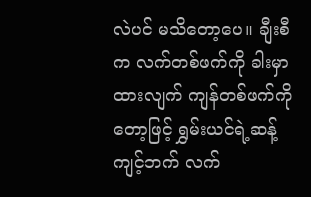လဲပင် မသိတော့ပေ။ ချီးစီက လက်တစ်ဖက်ကို ခါးမှာထားလျက် ကျန်တစ်ဖက်ကိုတော့ဖြင့် ရွှမ်းယင်ရဲ့ဆန့်ကျင့်ဘက် လက်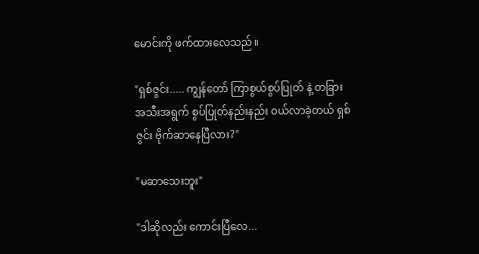မောင်းကို ဖက်ထားလေသည်။

"ရှစ်ဇွင်း..... ကျွန်တော် ကြာစွယ်စွပ်ပြုတ် နဲ့ တခြား အသီးအရွက် စွပ်ပြုတ်နည်းနည်း ဝယ်လာခဲ့တယ် ရှစ်ဇွင်း ဗိုက်ဆာနေပြီလား?"

"မဆာသေးဘူး"

"ဒါဆိုလည်း ကောင်းပြီလေ...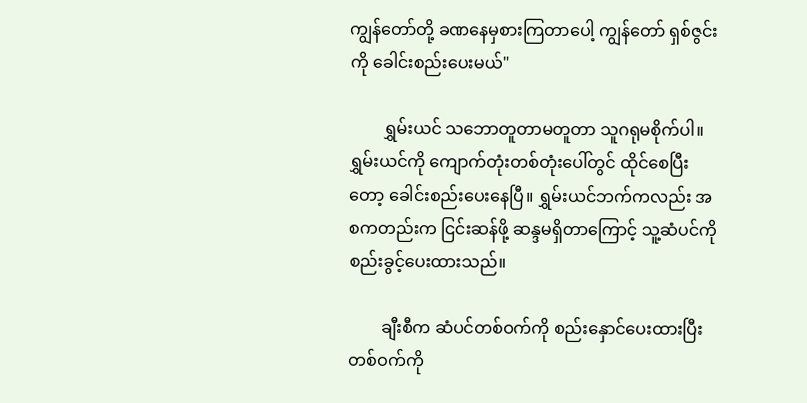ကျွန်တော်တို့ ခဏနေမှစားကြတာပေါ့ ကျွန်တော် ရှစ်ဇွင်းကို ခေါင်းစည်းပေးမယ်"

        ရွှမ်းယင် သဘောတူတာမတူတာ သူဂရုမစိုက်ပါ။ ရွှမ်းယင်ကို ကျောက်တုံးတစ်တုံးပေါ်တွင် ထိုင်စေပြီးတော့ ခေါင်းစည်းပေးနေပြီ။ ရွှမ်းယင်ဘက်ကလည်း အစကတည်းက ငြင်းဆန်ဖို့ ဆန္ဒမရှိတာကြောင့် သူ့ဆံပင်ကို စည်းခွင့်ပေးထားသည်။

        ချီးစီက ဆံပင်တစ်ဝက်ကို စည်းနှောင်ပေးထားပြီး တစ်ဝက်ကို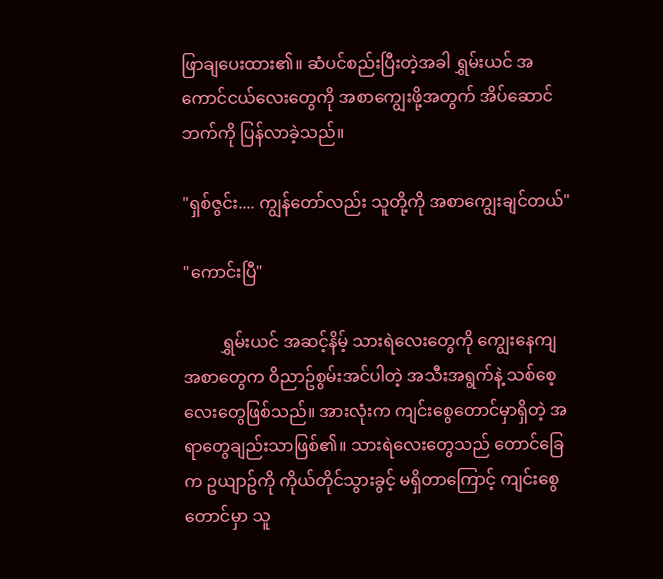ဖြာချပေးထား၏။ ဆံပင်စည်းပြီးတဲ့အခါ ရွှမ်းယင် အကောင်ငယ်လေးတွေကို အစာကျွေးဖို့အတွက် အိပ်ဆောင်ဘက်ကို ပြန်လာခဲ့သည်။

"ရှစ်ဇွင်း.... ကျွန်တော်လည်း သူတို့ကို အစာကျွေးချင်တယ်"

"ကောင်းပြီ"

         ရွှမ်းယင် အဆင့်နိမ့် သားရဲလေးတွေကို ကျွေးနေကျ အစာတွေက ဝိညာဥ်စွမ်းအင်ပါတဲ့ အသီးအရွက်နဲ့ သစ်စေ့လေးတွေဖြစ်သည်။ အားလုံးက ကျင်းစွေတောင်မှာရှိတဲ့ အရာတွေချည်းသာဖြစ်၏။ သားရဲလေးတွေသည် တောင်ခြေက ဥယျာဥ်ကို ကိုယ်တိုင်သွားခွင့် မရှိတာကြောင့် ကျင်းစွေတောင်မှာ သူ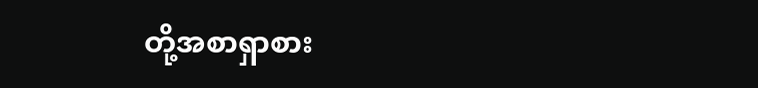တို့အစာရှာစား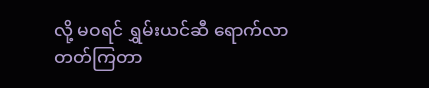လို့ မဝရင် ရွှမ်းယင်ဆီ ရောက်လာတတ်ကြတာ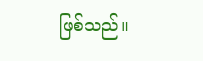ဖြစ်သည်။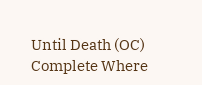Until Death (OC) Complete Where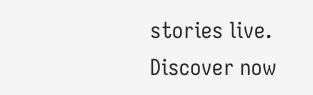stories live. Discover now